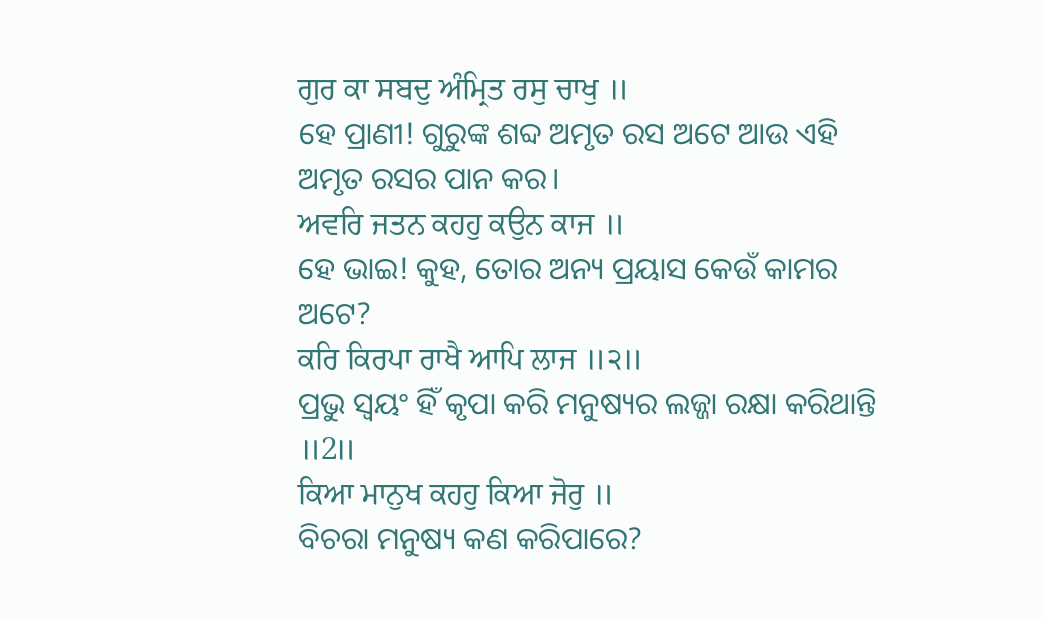ਗੁਰ ਕਾ ਸਬਦੁ ਅੰਮ੍ਰਿਤ ਰਸੁ ਚਾਖੁ ॥
ହେ ପ୍ରାଣୀ! ଗୁରୁଙ୍କ ଶବ୍ଦ ଅମୃତ ରସ ଅଟେ ଆଉ ଏହି ଅମୃତ ରସର ପାନ କର।
ਅਵਰਿ ਜਤਨ ਕਹਹੁ ਕਉਨ ਕਾਜ ॥
ହେ ଭାଇ! କୁହ, ତୋର ଅନ୍ୟ ପ୍ରୟାସ କେଉଁ କାମର ଅଟେ?
ਕਰਿ ਕਿਰਪਾ ਰਾਖੈ ਆਪਿ ਲਾਜ ॥੨॥
ପ୍ରଭୁ ସ୍ଵୟଂ ହିଁ କୃପା କରି ମନୁଷ୍ୟର ଲଜ୍ଜା ରକ୍ଷା କରିଥାନ୍ତି ॥2॥
ਕਿਆ ਮਾਨੁਖ ਕਹਹੁ ਕਿਆ ਜੋਰੁ ॥
ବିଚରା ମନୁଷ୍ୟ କଣ କରିପାରେ?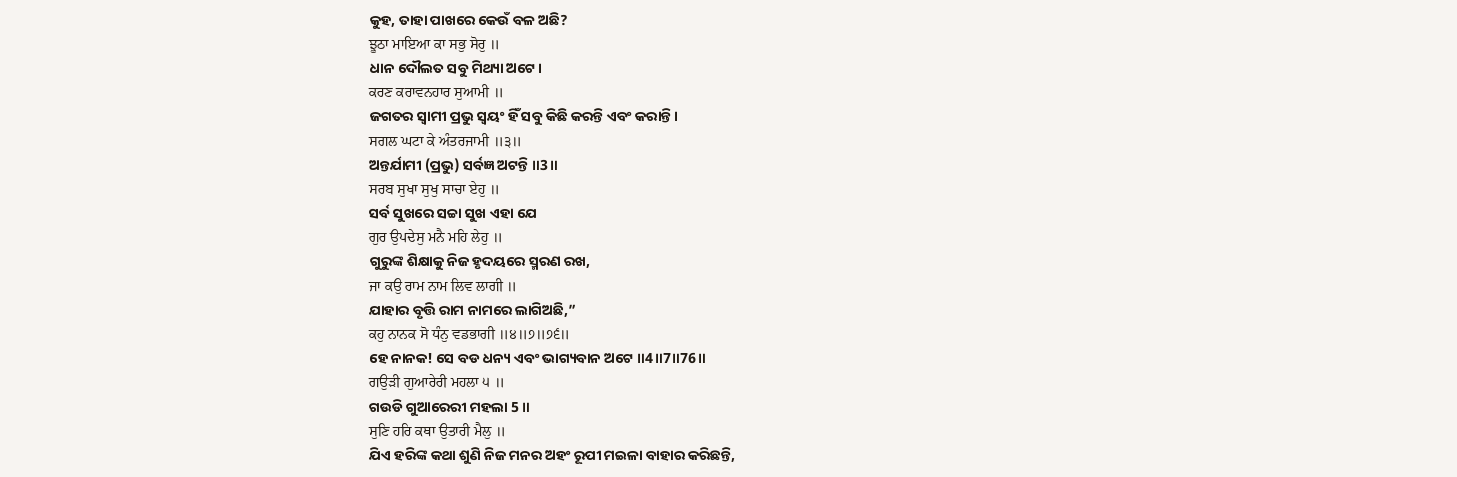କୁହ, ତାହା ପାଖରେ କେଉଁ ବଳ ଅଛି?
ਝੂਠਾ ਮਾਇਆ ਕਾ ਸਭੁ ਸੋਰੁ ॥
ଧାନ ଦୌଲତ ସବୁ ମିଥ୍ୟା ଅଟେ।
ਕਰਣ ਕਰਾਵਨਹਾਰ ਸੁਆਮੀ ॥
ଜଗତର ସ୍ଵାମୀ ପ୍ରଭୁ ସ୍ଵୟଂ ହିଁ ସବୁ କିଛି କରନ୍ତି ଏବଂ କରାନ୍ତି।
ਸਗਲ ਘਟਾ ਕੇ ਅੰਤਰਜਾਮੀ ॥੩॥
ଅନ୍ତର୍ଯାମୀ (ପ୍ରଭୁ) ସର୍ବଜ୍ଞ ଅଟନ୍ତି ॥3॥
ਸਰਬ ਸੁਖਾ ਸੁਖੁ ਸਾਚਾ ਏਹੁ ॥
ସର୍ବ ସୁଖରେ ସଚ୍ଚା ସୁଖ ଏହା ଯେ
ਗੁਰ ਉਪਦੇਸੁ ਮਨੈ ਮਹਿ ਲੇਹੁ ॥
ଗୁରୁଙ୍କ ଶିକ୍ଷାକୁ ନିଜ ହୃଦୟରେ ସ୍ମରଣ ରଖ,
ਜਾ ਕਉ ਰਾਮ ਨਾਮ ਲਿਵ ਲਾਗੀ ॥
ଯାହାର ବୃତ୍ତି ରାମ ନାମରେ ଲାଗିଅଛି,”
ਕਹੁ ਨਾਨਕ ਸੋ ਧੰਨੁ ਵਡਭਾਗੀ ॥੪॥੭॥੭੬॥
ହେ ନାନକ! ସେ ବଡ ଧନ୍ୟ ଏବଂ ଭାଗ୍ୟବାନ ଅଟେ ॥4॥7॥76॥
ਗਉੜੀ ਗੁਆਰੇਰੀ ਮਹਲਾ ੫ ॥
ଗଉଡି ଗୁଆରେରୀ ମହଲା 5 ॥
ਸੁਣਿ ਹਰਿ ਕਥਾ ਉਤਾਰੀ ਮੈਲੁ ॥
ଯିଏ ହରିଙ୍କ କଥା ଶୁଣି ନିଜ ମନର ଅହଂ ରୂପୀ ମଇଳା ବାହାର କରିଛନ୍ତି,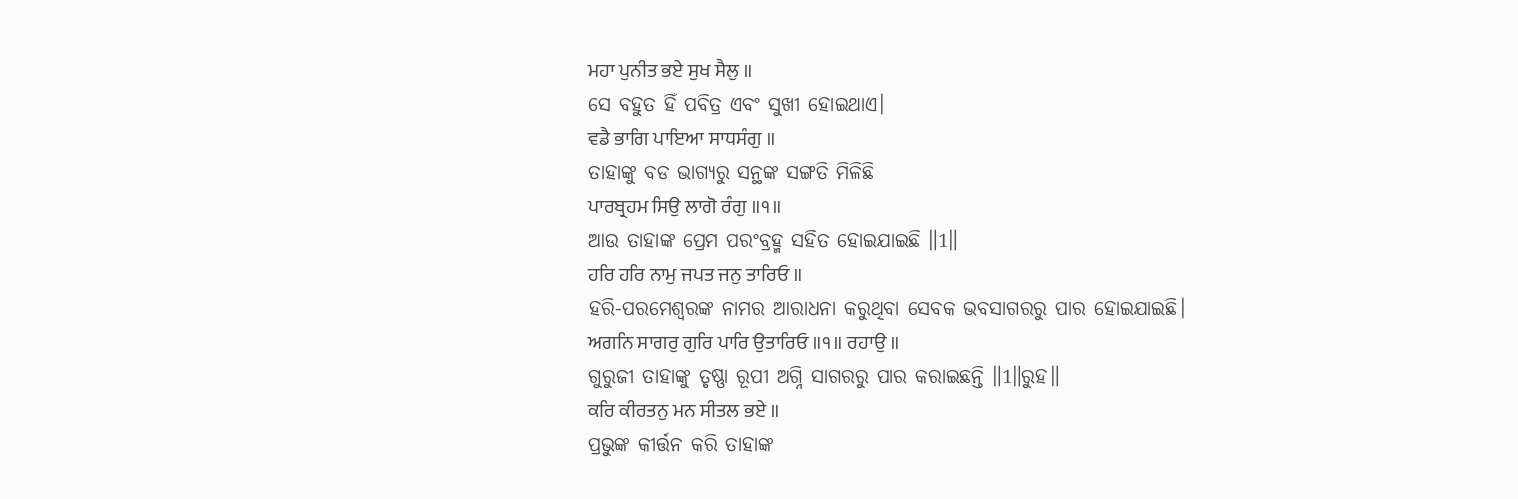ਮਹਾ ਪੁਨੀਤ ਭਏ ਸੁਖ ਸੈਲੁ ॥
ସେ ବହୁତ ହିଁ ପବିତ୍ର ଏବଂ ସୁଖୀ ହୋଇଥାଏ।
ਵਡੈ ਭਾਗਿ ਪਾਇਆ ਸਾਧਸੰਗੁ ॥
ତାହାଙ୍କୁ ବଡ ଭାଗ୍ୟରୁ ସନ୍ଥଙ୍କ ସଙ୍ଗତି ମିଳିଛି
ਪਾਰਬ੍ਰਹਮ ਸਿਉ ਲਾਗੋ ਰੰਗੁ ॥੧॥
ଆଉ ତାହାଙ୍କ ପ୍ରେମ ପରଂବ୍ରହ୍ମ ସହିତ ହୋଇଯାଇଛି ॥1॥
ਹਰਿ ਹਰਿ ਨਾਮੁ ਜਪਤ ਜਨੁ ਤਾਰਿਓ ॥
ହରି-ପରମେଶ୍ଵରଙ୍କ ନାମର ଆରାଧନା କରୁଥିବା ସେବକ ଭବସାଗରରୁ ପାର ହୋଇଯାଇଛି।
ਅਗਨਿ ਸਾਗਰੁ ਗੁਰਿ ਪਾਰਿ ਉਤਾਰਿਓ ॥੧॥ ਰਹਾਉ ॥
ଗୁରୁଜୀ ତାହାଙ୍କୁ ତୃଷ୍ଣା ରୂପୀ ଅଗ୍ନି ସାଗରରୁ ପାର କରାଇଛନ୍ତି ॥1॥ରୁହ॥
ਕਰਿ ਕੀਰਤਨੁ ਮਨ ਸੀਤਲ ਭਏ ॥
ପ୍ରଭୁଙ୍କ କୀର୍ତ୍ତନ କରି ତାହାଙ୍କ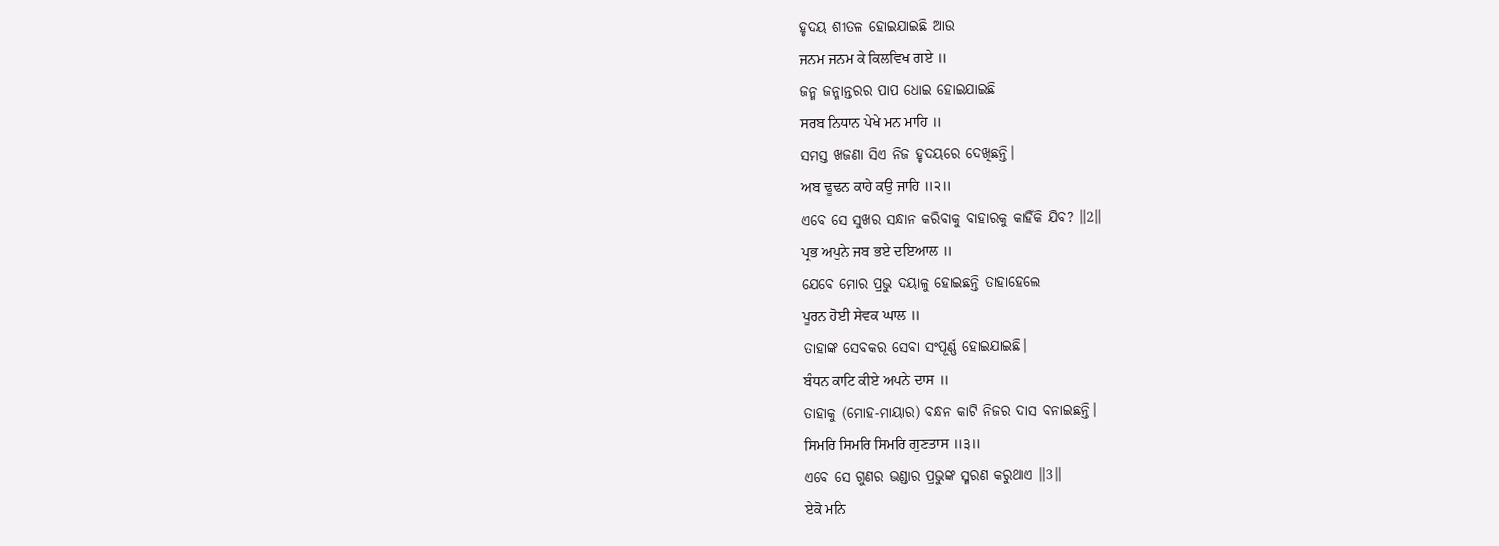ହୃଦୟ ଶୀତଳ ହୋଇଯାଇଛି ଆଉ
ਜਨਮ ਜਨਮ ਕੇ ਕਿਲਵਿਖ ਗਏ ॥
ଜନ୍ମ ଜନ୍ମାନ୍ତରର ପାପ ଧୋଇ ହୋଇଯାଇଛି
ਸਰਬ ਨਿਧਾਨ ਪੇਖੇ ਮਨ ਮਾਹਿ ॥
ସମସ୍ତ ଖଜଣା ସିଏ ନିଜ ହୃଦୟରେ ଦେଖିଛନ୍ତି।
ਅਬ ਢੂਢਨ ਕਾਹੇ ਕਉ ਜਾਹਿ ॥੨॥
ଏବେ ସେ ସୁଖର ସନ୍ଧାନ କରିବାକୁ ବାହାରକୁ କାହିଁକି ଯିବ? ॥2॥
ਪ੍ਰਭ ਅਪੁਨੇ ਜਬ ਭਏ ਦਇਆਲ ॥
ଯେବେ ମୋର ପ୍ରଭୁ ଦୟାଳୁ ହୋଇଛନ୍ତି ତାହାହେଲେ
ਪੂਰਨ ਹੋਈ ਸੇਵਕ ਘਾਲ ॥
ତାହାଙ୍କ ସେବକର ସେବା ସଂପୂର୍ଣ୍ଣ ହୋଇଯାଇଛି।
ਬੰਧਨ ਕਾਟਿ ਕੀਏ ਅਪਨੇ ਦਾਸ ॥
ତାହାକୁ (ମୋହ-ମାୟାର) ବନ୍ଧନ କାଟି ନିଜର ଦାସ ବନାଇଛନ୍ତି।
ਸਿਮਰਿ ਸਿਮਰਿ ਸਿਮਰਿ ਗੁਣਤਾਸ ॥੩॥
ଏବେ ସେ ଗୁଣର ଭଣ୍ଡାର ପ୍ରଭୁଙ୍କ ସ୍ମରଣ କରୁଥାଏ ॥3॥
ਏਕੋ ਮਨਿ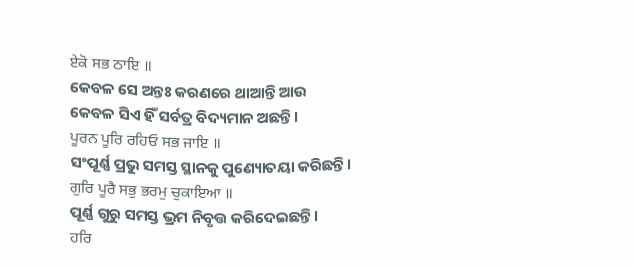ਏਕੋ ਸਭ ਠਾਇ ॥
କେବଳ ସେ ଅନ୍ତଃ କରଣରେ ଥାଆନ୍ତି ଆଉ କେବଳ ସିଏ ହିଁ ସର୍ବତ୍ର ବିଦ୍ୟମାନ ଅଛନ୍ତି।
ਪੂਰਨ ਪੂਰਿ ਰਹਿਓ ਸਭ ਜਾਇ ॥
ସଂପୂର୍ଣ୍ଣ ପ୍ରଭୁ ସମସ୍ତ ସ୍ଥାନକୁ ପୁଣ୍ୟୋତୟା କରିଛନ୍ତି।
ਗੁਰਿ ਪੂਰੈ ਸਭੁ ਭਰਮੁ ਚੁਕਾਇਆ ॥
ପୂର୍ଣ୍ଣ ଗୁରୁ ସମସ୍ତ ଭ୍ରମ ନିବୃତ୍ତ କରିଦେଇଛନ୍ତି।
ਹਰਿ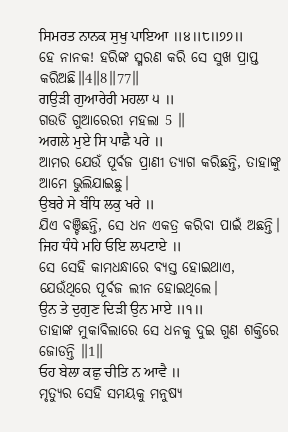ਸਿਮਰਤ ਨਾਨਕ ਸੁਖੁ ਪਾਇਆ ॥੪॥੮॥੭੭॥
ହେ ନାନକ! ହରିଙ୍କ ସ୍ମରଣ କରି ସେ ସୁଖ ପ୍ରାପ୍ତ କରିଅଛି॥4॥8॥77॥
ਗਉੜੀ ਗੁਆਰੇਰੀ ਮਹਲਾ ੫ ॥
ଗଉଡି ଗୁଆରେରୀ ମହଲା 5 ॥
ਅਗਲੇ ਮੁਏ ਸਿ ਪਾਛੈ ਪਰੇ ॥
ଆମର ଯେଉଁ ପୂର୍ବଜ ପ୍ରାଣୀ ତ୍ୟାଗ କରିଛନ୍ତି, ତାହାଙ୍କୁ ଆମେ ଭୁଲିଯାଇଛୁ।
ਉਬਰੇ ਸੇ ਬੰਧਿ ਲਕੁ ਖਰੇ ॥
ଯିଏ ବଞ୍ଚିଛନ୍ତି, ସେ ଧନ ଏକତ୍ର କରିବା ପାଇଁ ଅଛନ୍ତି।
ਜਿਹ ਧੰਧੇ ਮਹਿ ਓਇ ਲਪਟਾਏ ॥
ସେ ସେହି କାମଧନ୍ଧାରେ ବ୍ୟସ୍ତ ହୋଇଥାଏ, ଯେଉଁଥିରେ ପୂର୍ବଜ ଲୀନ ହୋଇଥିଲେ।
ਉਨ ਤੇ ਦੁਗੁਣ ਦਿੜੀ ਉਨ ਮਾਏ ॥੧॥
ତାହାଙ୍କ ମୁକାବିଲାରେ ସେ ଧନକୁ ଦୁଇ ଗୁଣ ଶକ୍ତିରେ ଜୋଡନ୍ତି ॥1॥
ਓਹ ਬੇਲਾ ਕਛੁ ਚੀਤਿ ਨ ਆਵੈ ॥
ମୃତ୍ୟୁର ସେହି ସମୟକୁ ମନୁଷ୍ୟ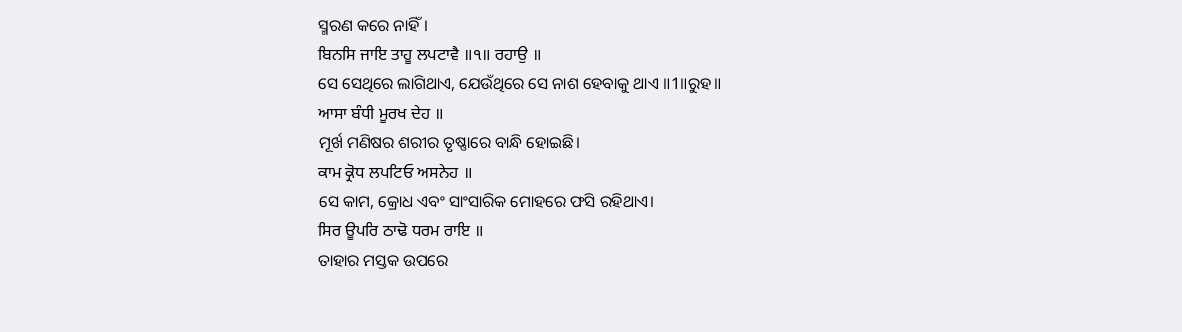ସ୍ମରଣ କରେ ନାହିଁ।
ਬਿਨਸਿ ਜਾਇ ਤਾਹੂ ਲਪਟਾਵੈ ॥੧॥ ਰਹਾਉ ॥
ସେ ସେଥିରେ ଲାଗିଥାଏ, ଯେଉଁଥିରେ ସେ ନାଶ ହେବାକୁ ଥାଏ ॥1॥ରୁହ॥
ਆਸਾ ਬੰਧੀ ਮੂਰਖ ਦੇਹ ॥
ମୂର୍ଖ ମଣିଷର ଶରୀର ତୃଷ୍ଣାରେ ବାନ୍ଧି ହୋଇଛି।
ਕਾਮ ਕ੍ਰੋਧ ਲਪਟਿਓ ਅਸਨੇਹ ॥
ସେ କାମ, କ୍ରୋଧ ଏବଂ ସାଂସାରିକ ମୋହରେ ଫସି ରହିଥାଏ।
ਸਿਰ ਊਪਰਿ ਠਾਢੋ ਧਰਮ ਰਾਇ ॥
ତାହାର ମସ୍ତକ ଉପରେ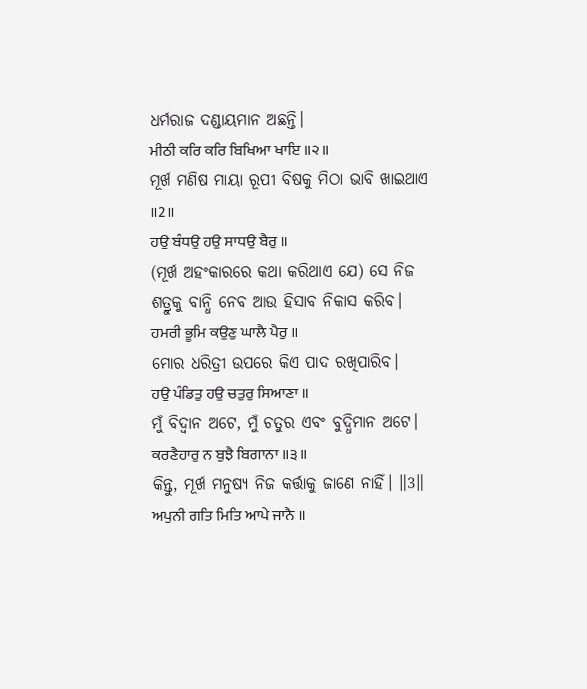ଧର୍ମରାଜ ଦଣ୍ଡାୟମାନ ଅଛନ୍ତି।
ਮੀਠੀ ਕਰਿ ਕਰਿ ਬਿਖਿਆ ਖਾਇ ॥੨॥
ମୂର୍ଖ ମଣିଷ ମାୟା ରୂପୀ ବିଷକୁ ମିଠା ଭାବି ଖାଇଥାଏ ॥2॥
ਹਉ ਬੰਧਉ ਹਉ ਸਾਧਉ ਬੈਰੁ ॥
(ମୂର୍ଖ ଅହଂକାରରେ କଥା କରିଥାଏ ଯେ) ସେ ନିଜ ଶତ୍ରୁକୁ ବାନ୍ଧି ନେବ ଆଉ ହିସାବ ନିକାସ କରିବ।
ਹਮਰੀ ਭੂਮਿ ਕਉਣੁ ਘਾਲੈ ਪੈਰੁ ॥
ମୋର ଧରିତ୍ରୀ ଉପରେ କିଏ ପାଦ ରଖିପାରିବ।
ਹਉ ਪੰਡਿਤੁ ਹਉ ਚਤੁਰੁ ਸਿਆਣਾ ॥
ମୁଁ ବିଦ୍ଵାନ ଅଟେ, ମୁଁ ଚତୁର ଏବଂ ବୁଦ୍ଧିମାନ ଅଟେ।
ਕਰਣੈਹਾਰੁ ਨ ਬੁਝੈ ਬਿਗਾਨਾ ॥੩॥
କିନ୍ତୁ, ମୂର୍ଖ ମନୁଷ୍ୟ ନିଜ କର୍ତ୍ତାକୁ ଜାଣେ ନାହିଁ। ॥3॥
ਅਪੁਨੀ ਗਤਿ ਮਿਤਿ ਆਪੇ ਜਾਨੈ ॥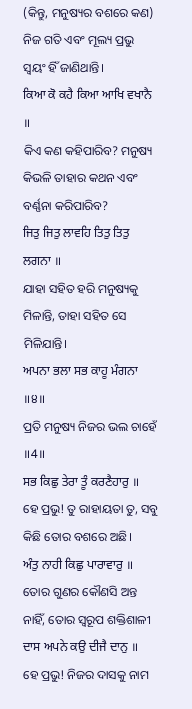(କିନ୍ତୁ, ମନୁଷ୍ୟର ବଶରେ କଣ) ନିଜ ଗତି ଏବଂ ମୂଲ୍ୟ ପ୍ରଭୁ ସ୍ଵୟଂ ହିଁ ଜାଣିଥାନ୍ତି।
ਕਿਆ ਕੋ ਕਹੈ ਕਿਆ ਆਖਿ ਵਖਾਨੈ ॥
କିଏ କଣ କହିପାରିବ? ମନୁଷ୍ୟ କିଭଳି ତାହାର କଥନ ଏବଂ ବର୍ଣ୍ଣନା କରିପାରିବ?
ਜਿਤੁ ਜਿਤੁ ਲਾਵਹਿ ਤਿਤੁ ਤਿਤੁ ਲਗਨਾ ॥
ଯାହା ସହିତ ହରି ମନୁଷ୍ୟକୁ ମିଳାନ୍ତି, ତାହା ସହିତ ସେ ମିଳିଯାନ୍ତି।
ਅਪਨਾ ਭਲਾ ਸਭ ਕਾਹੂ ਮੰਗਨਾ ॥੪॥
ପ୍ରତି ମନୁଷ୍ୟ ନିଜର ଭଲ ଚାହେଁ ॥4॥
ਸਭ ਕਿਛੁ ਤੇਰਾ ਤੂੰ ਕਰਣੈਹਾਰੁ ॥
ହେ ପ୍ରଭୁ! ତୁ ରାହାୟତା ତୁ, ସବୁ କିଛି ତୋର ବଶରେ ଅଛି।
ਅੰਤੁ ਨਾਹੀ ਕਿਛੁ ਪਾਰਾਵਾਰੁ ॥
ତୋର ଗୁଣର କୌଣସି ଅନ୍ତ ନାହିଁ, ତୋର ସ୍ୱରୂପ ଶକ୍ତିଶାଳୀ
ਦਾਸ ਅਪਨੇ ਕਉ ਦੀਜੈ ਦਾਨੁ ॥
ହେ ପ୍ରଭୁ! ନିଜର ଦାସକୁ ନାମ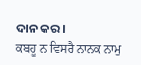ଦାନ କର।
ਕਬਹੂ ਨ ਵਿਸਰੈ ਨਾਨਕ ਨਾਮੁ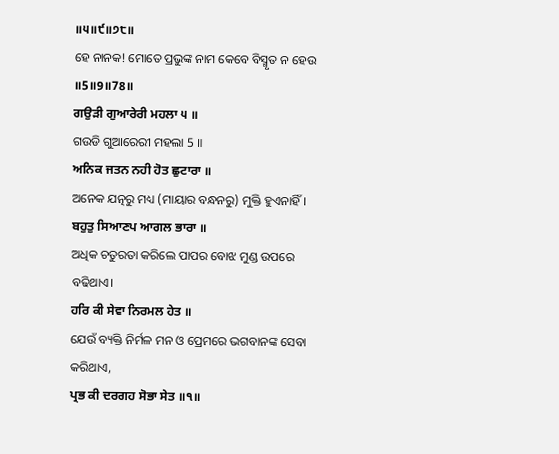॥੫॥੯॥੭੮॥
ହେ ନାନକ! ମୋତେ ପ୍ରଭୁଙ୍କ ନାମ କେବେ ବିସ୍ମୃତ ନ ହେଉ ॥5॥9॥78॥
ਗਉੜੀ ਗੁਆਰੇਰੀ ਮਹਲਾ ੫ ॥
ଗଉଡି ଗୁଆରେରୀ ମହଲା 5 ॥
ਅਨਿਕ ਜਤਨ ਨਹੀ ਹੋਤ ਛੁਟਾਰਾ ॥
ଅନେକ ଯତ୍ନରୁ ମଧ୍ୟ (ମାୟାର ବନ୍ଧନରୁ) ମୁକ୍ତି ହୁଏନାହିଁ।
ਬਹੁਤੁ ਸਿਆਣਪ ਆਗਲ ਭਾਰਾ ॥
ଅଧିକ ଚତୁରତା କରିଲେ ପାପର ବୋଝ ମୁଣ୍ଡ ଉପରେ ବଢିଥାଏ।
ਹਰਿ ਕੀ ਸੇਵਾ ਨਿਰਮਲ ਹੇਤ ॥
ଯେଉଁ ବ୍ୟକ୍ତି ନିର୍ମଳ ମନ ଓ ପ୍ରେମରେ ଭଗବାନଙ୍କ ସେବା କରିଥାଏ,
ਪ੍ਰਭ ਕੀ ਦਰਗਹ ਸੋਭਾ ਸੇਤ ॥੧॥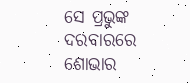ସେ ପ୍ରଭୁଙ୍କ ଦରବାରରେ ଶୋଭାର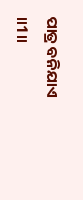ପାତ୍ର ବନିଯାଏ ॥1॥